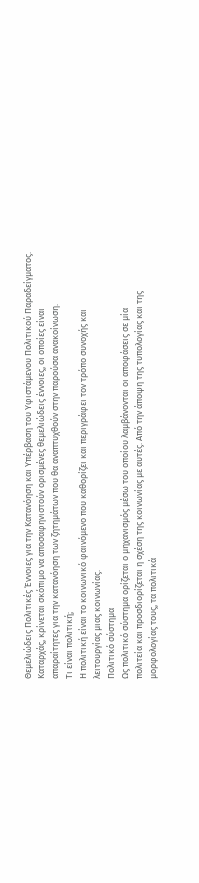Θεμελιώδεις Πολιτικές Έννοιες για την Κατανόηση και Υπέρβαση του Υφιστάμενου Πολιτικού Παραδείγματος.
Καταρχάς, κρίνεται σκόπιμο να αποσαφηνιστούν ορισμένες θεμελιώδεις έννοιες, οι οποίες είναι
απαραίτητες για την κατανόηση των ζητημάτων που θα αναπτυχθούν στην παρούσα ανακοίνωση.
Τι είναι πολιτική;
Η πολιτική είναι το κοινωνικό φαινόμενο που καθορίζει και περιγράφει τον τρόπο συνοχής και
λειτουργίας μιας κοινωνίας.
Πολιτικό σύστημα
Ως πολιτικό σύστημα ορίζεται ο μηχανισμός μέσω του οποίου λαμβάνονται οι αποφάσεις σε μία
πολιτεία και προσδιορίζεται η σχέση της κοινωνίας με αυτές. Από την άποψη της τυπολογίας και της
μορφολογίας τους, τα πολιτικά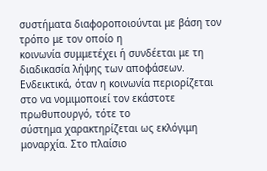συστήματα διαφοροποιούνται με βάση τον τρόπο με τον οποίο η
κοινωνία συμμετέχει ή συνδέεται με τη διαδικασία λήψης των αποφάσεων.
Ενδεικτικά, όταν η κοινωνία περιορίζεται στο να νομιμοποιεί τον εκάστοτε πρωθυπουργό, τότε το
σύστημα χαρακτηρίζεται ως εκλόγιμη μοναρχία. Στο πλαίσιο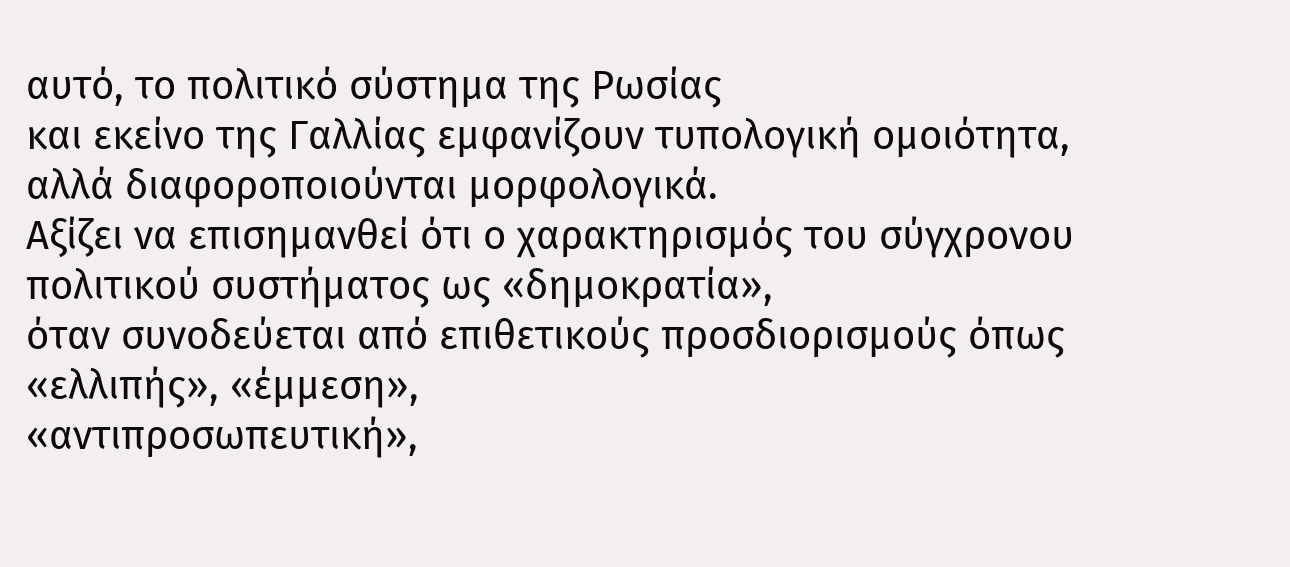αυτό, το πολιτικό σύστημα της Ρωσίας
και εκείνο της Γαλλίας εμφανίζουν τυπολογική ομοιότητα, αλλά διαφοροποιούνται μορφολογικά.
Αξίζει να επισημανθεί ότι ο χαρακτηρισμός του σύγχρονου πολιτικού συστήματος ως «δημοκρατία»,
όταν συνοδεύεται από επιθετικούς προσδιορισμούς όπως «ελλιπής», «έμμεση»,
«αντιπροσωπευτική»,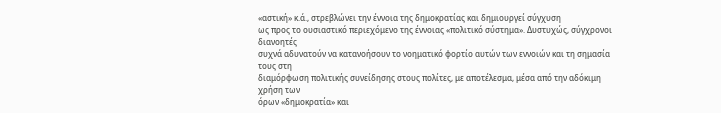«αστική» κ.ά., στρεβλώνει την έννοια της δημοκρατίας και δημιουργεί σύγχυση
ως προς το ουσιαστικό περιεχόμενο της έννοιας «πολιτικό σύστημα». Δυστυχώς, σύγχρονοι διανοητές
συχνά αδυνατούν να κατανοήσουν το νοηματικό φορτίο αυτών των εννοιών και τη σημασία τους στη
διαμόρφωση πολιτικής συνείδησης στους πολίτες, με αποτέλεσμα, μέσα από την αδόκιμη χρήση των
όρων «δημοκρατία» και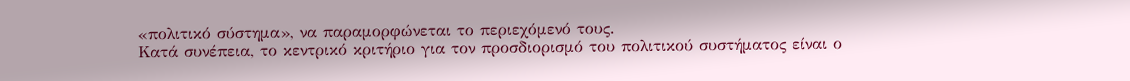«πολιτικό σύστημα», να παραμορφώνεται το περιεχόμενό τους.
Κατά συνέπεια, το κεντρικό κριτήριο για τον προσδιορισμό του πολιτικού συστήματος είναι ο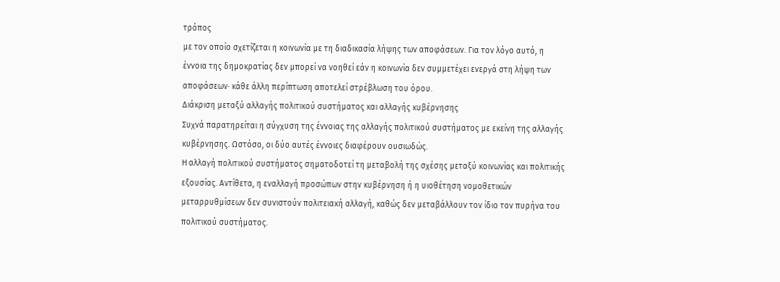τρόπος
με τον οποίο σχετίζεται η κοινωνία με τη διαδικασία λήψης των αποφάσεων. Για τον λόγο αυτό, η
έννοια της δημοκρατίας δεν μπορεί να νοηθεί εάν η κοινωνία δεν συμμετέχει ενεργά στη λήψη των
αποφάσεων· κάθε άλλη περίπτωση αποτελεί στρέβλωση του όρου.
Διάκριση μεταξύ αλλαγής πολιτικού συστήματος και αλλαγής κυβέρνησης
Συχνά παρατηρείται η σύγχυση της έννοιας της αλλαγής πολιτικού συστήματος με εκείνη της αλλαγής
κυβέρνησης. Ωστόσο, οι δύο αυτές έννοιες διαφέρουν ουσιωδώς.
Η αλλαγή πολιτικού συστήματος σηματοδοτεί τη μεταβολή της σχέσης μεταξύ κοινωνίας και πολιτικής
εξουσίας. Αντίθετα, η εναλλαγή προσώπων στην κυβέρνηση ή η υιοθέτηση νομοθετικών
μεταρρυθμίσεων δεν συνιστούν πολιτειακή αλλαγή, καθώς δεν μεταβάλλουν τον ίδιο τον πυρήνα του
πολιτικού συστήματος.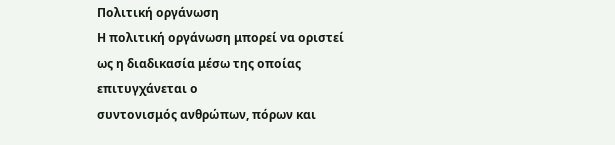Πολιτική οργάνωση
Η πολιτική οργάνωση μπορεί να οριστεί ως η διαδικασία μέσω της οποίας επιτυγχάνεται ο
συντονισμός ανθρώπων, πόρων και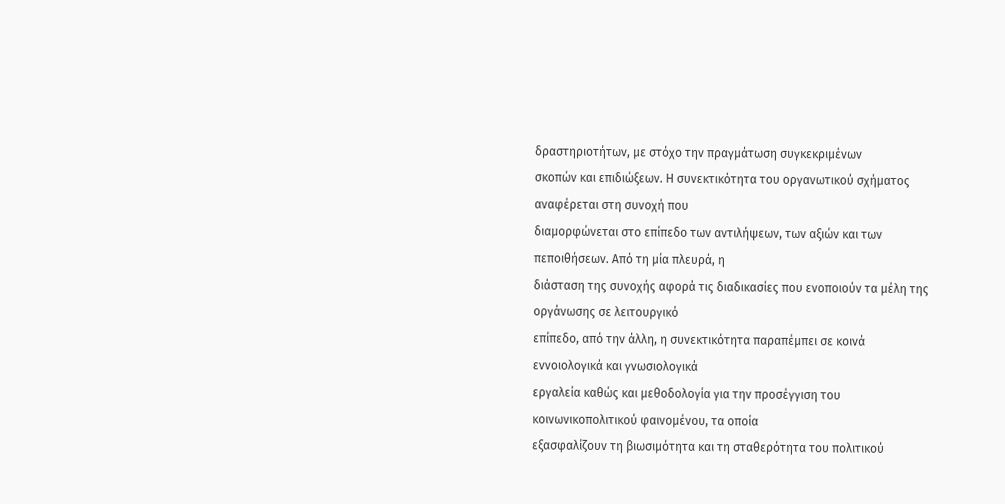δραστηριοτήτων, με στόχο την πραγμάτωση συγκεκριμένων
σκοπών και επιδιώξεων. Η συνεκτικότητα του οργανωτικού σχήματος αναφέρεται στη συνοχή που
διαμορφώνεται στο επίπεδο των αντιλήψεων, των αξιών και των πεποιθήσεων. Από τη μία πλευρά, η
διάσταση της συνοχής αφορά τις διαδικασίες που ενοποιούν τα μέλη της οργάνωσης σε λειτουργικό
επίπεδο, από την άλλη, η συνεκτικότητα παραπέμπει σε κοινά εννοιολογικά και γνωσιολογικά
εργαλεία καθώς και μεθοδολογία για την προσέγγιση του κοινωνικοπολιτικού φαινομένου, τα οποία
εξασφαλίζουν τη βιωσιμότητα και τη σταθερότητα του πολιτικού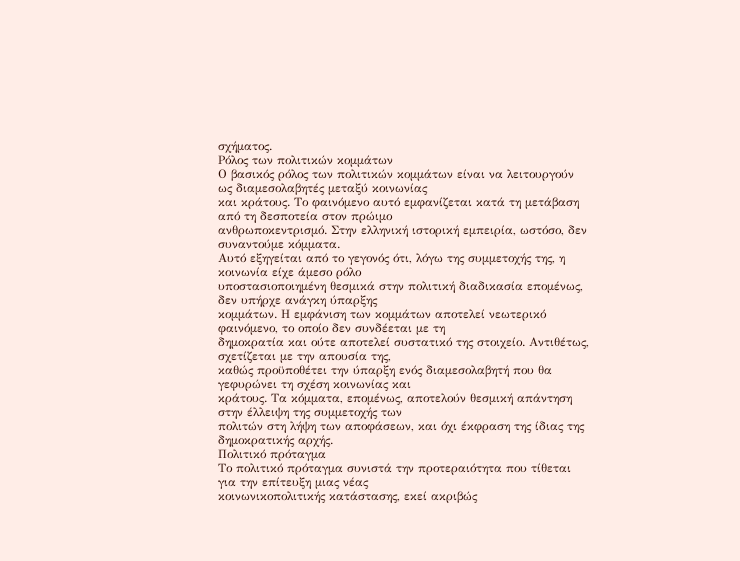σχήματος.
Ρόλος των πολιτικών κομμάτων
Ο βασικός ρόλος των πολιτικών κομμάτων είναι να λειτουργούν ως διαμεσολαβητές μεταξύ κοινωνίας
και κράτους. Το φαινόμενο αυτό εμφανίζεται κατά τη μετάβαση από τη δεσποτεία στον πρώιμο
ανθρωποκεντρισμό. Στην ελληνική ιστορική εμπειρία, ωστόσο, δεν συναντούμε κόμματα.
Αυτό εξηγείται από το γεγονός ότι, λόγω της συμμετοχής της, η κοινωνία είχε άμεσο ρόλο
υποστασιοποιημένη θεσμικά στην πολιτική διαδικασία επομένως, δεν υπήρχε ανάγκη ύπαρξης
κομμάτων. Η εμφάνιση των κομμάτων αποτελεί νεωτερικό φαινόμενο, το οποίο δεν συνδέεται με τη
δημοκρατία και ούτε αποτελεί συστατικό της στοιχείο. Αντιθέτως, σχετίζεται με την απουσία της,
καθώς προϋποθέτει την ύπαρξη ενός διαμεσολαβητή που θα γεφυρώνει τη σχέση κοινωνίας και
κράτους. Τα κόμματα, επομένως, αποτελούν θεσμική απάντηση στην έλλειψη της συμμετοχής των
πολιτών στη λήψη των αποφάσεων, και όχι έκφραση της ίδιας της δημοκρατικής αρχής.
Πολιτικό πρόταγμα
Το πολιτικό πρόταγμα συνιστά την προτεραιότητα που τίθεται για την επίτευξη μιας νέας
κοινωνικοπολιτικής κατάστασης, εκεί ακριβώς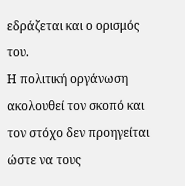εδράζεται και ο ορισμός του.
Η πολιτική οργάνωση ακολουθεί τον σκοπό και τον στόχο δεν προηγείται ώστε να τους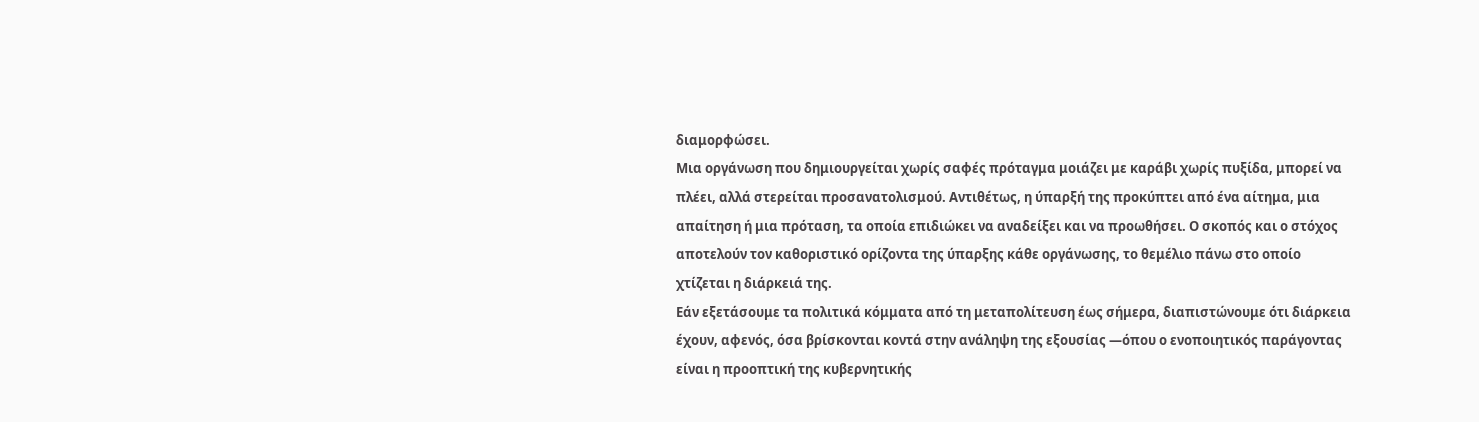διαμορφώσει.
Μια οργάνωση που δημιουργείται χωρίς σαφές πρόταγμα μοιάζει με καράβι χωρίς πυξίδα, μπορεί να
πλέει, αλλά στερείται προσανατολισμού. Αντιθέτως, η ύπαρξή της προκύπτει από ένα αίτημα, μια
απαίτηση ή μια πρόταση, τα οποία επιδιώκει να αναδείξει και να προωθήσει. Ο σκοπός και ο στόχος
αποτελούν τον καθοριστικό ορίζοντα της ύπαρξης κάθε οργάνωσης, το θεμέλιο πάνω στο οποίο
χτίζεται η διάρκειά της.
Εάν εξετάσουμε τα πολιτικά κόμματα από τη μεταπολίτευση έως σήμερα, διαπιστώνουμε ότι διάρκεια
έχουν, αφενός, όσα βρίσκονται κοντά στην ανάληψη της εξουσίας —όπου ο ενοποιητικός παράγοντας
είναι η προοπτική της κυβερνητικής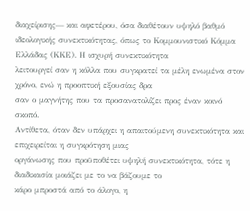διαχείρισης— και αφετέρου, όσα διαθέτουν υψηλό βαθμό
ιδεολογικής συνεκτικότητας, όπως το Κομμουνιστικό Κόμμα Ελλάδας (ΚΚΕ). Η ισχυρή συνεκτικότητα
λειτουργεί σαν η κόλλα που συγκρατεί τα μέλη ενωμένα στον χρόνο, ενώ η προοπτική εξουσίας δρα
σαν ο μαγνήτης που τα προσανατολίζει προς έναν κοινό σκοπό.
Αντίθετα, όταν δεν υπάρχει η απαιτούμενη συνεκτικότητα και επιχειρείται η συγκρότηση μιας
οργάνωσης που προϋποθέτει υψηλή συνεκτικότητα, τότε η διαδικασία μοιάζει με το να βάζουμε το
κάρο μπροστά από το άλογο, η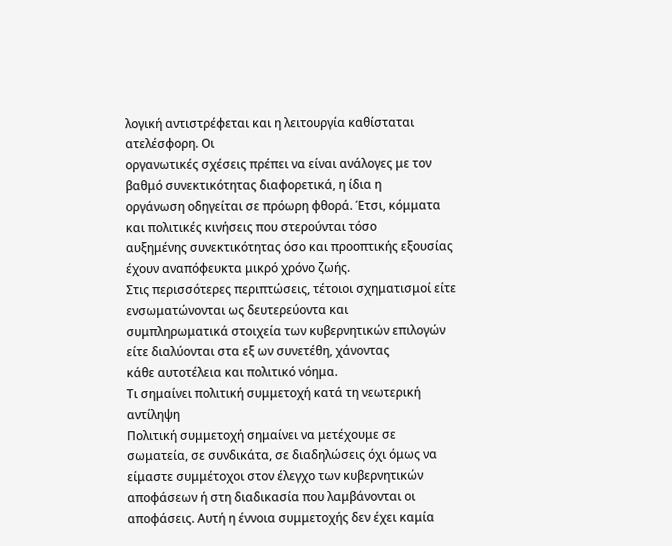λογική αντιστρέφεται και η λειτουργία καθίσταται ατελέσφορη. Οι
οργανωτικές σχέσεις πρέπει να είναι ανάλογες με τον βαθμό συνεκτικότητας διαφορετικά, η ίδια η
οργάνωση οδηγείται σε πρόωρη φθορά. Έτσι, κόμματα και πολιτικές κινήσεις που στερούνται τόσο
αυξημένης συνεκτικότητας όσο και προοπτικής εξουσίας έχουν αναπόφευκτα μικρό χρόνο ζωής.
Στις περισσότερες περιπτώσεις, τέτοιοι σχηματισμοί είτε ενσωματώνονται ως δευτερεύοντα και
συμπληρωματικά στοιχεία των κυβερνητικών επιλογών είτε διαλύονται στα εξ ων συνετέθη, χάνοντας
κάθε αυτοτέλεια και πολιτικό νόημα.
Τι σημαίνει πολιτική συμμετοχή κατά τη νεωτερική αντίληψη
Πολιτική συμμετοχή σημαίνει να μετέχουμε σε σωματεία, σε συνδικάτα, σε διαδηλώσεις όχι όμως να
είμαστε συμμέτοχοι στον έλεγχο των κυβερνητικών αποφάσεων ή στη διαδικασία που λαμβάνονται οι
αποφάσεις. Αυτή η έννοια συμμετοχής δεν έχει καμία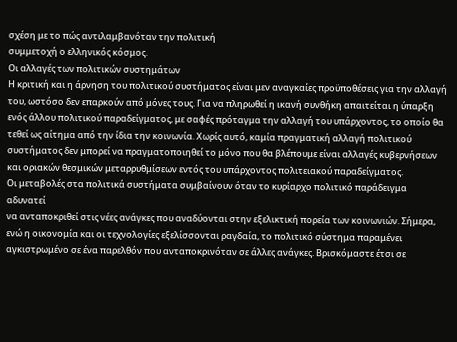σχέση με το πώς αντιλαμβανόταν την πολιτική
συμμετοχή ο ελληνικός κόσμος.
Οι αλλαγές των πολιτικών συστημάτων
Η κριτική και η άρνηση του πολιτικού συστήματος είναι μεν αναγκαίες προϋποθέσεις για την αλλαγή
του, ωστόσο δεν επαρκούν από μόνες τους. Για να πληρωθεί η ικανή συνθήκη απαιτείται η ύπαρξη
ενός άλλου πολιτικού παραδείγματος, με σαφές πρόταγμα την αλλαγή του υπάρχοντος, το οποίο θα
τεθεί ως αίτημα από την ίδια την κοινωνία. Χωρίς αυτό, καμία πραγματική αλλαγή πολιτικού
συστήματος δεν μπορεί να πραγματοποιηθεί το μόνο που θα βλέπουμε είναι αλλαγές κυβερνήσεων
και οριακών θεσμικών μεταρρυθμίσεων εντός του υπάρχοντος πολιτειακού παραδείγματος.
Οι μεταβολές στα πολιτικά συστήματα συμβαίνουν όταν το κυρίαρχο πολιτικό παράδειγμα αδυνατεί
να ανταποκριθεί στις νέες ανάγκες που αναδύονται στην εξελικτική πορεία των κοινωνιών. Σήμερα,
ενώ η οικονομία και οι τεχνολογίες εξελίσσονται ραγδαία, το πολιτικό σύστημα παραμένει
αγκιστρωμένο σε ένα παρελθόν που ανταποκρινόταν σε άλλες ανάγκες. Βρισκόμαστε έτσι σε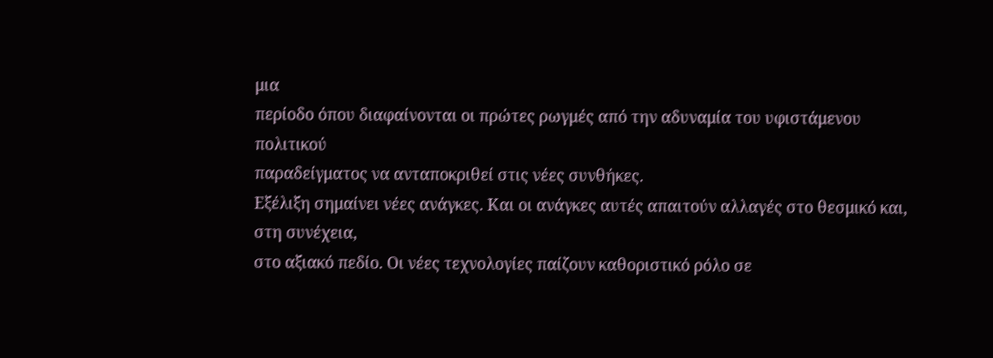μια
περίοδο όπου διαφαίνονται οι πρώτες ρωγμές από την αδυναμία του υφιστάμενου πολιτικού
παραδείγματος να ανταποκριθεί στις νέες συνθήκες.
Εξέλιξη σημαίνει νέες ανάγκες. Και οι ανάγκες αυτές απαιτούν αλλαγές στο θεσμικό και, στη συνέχεια,
στο αξιακό πεδίο. Οι νέες τεχνολογίες παίζουν καθοριστικό ρόλο σε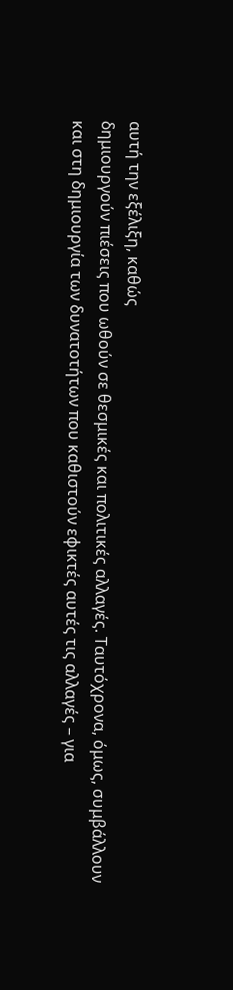αυτή την εξέλιξη, καθώς
δημιουργούν πιέσεις που ωθούν σε θεσμικές και πολιτικές αλλαγές. Ταυτόχρονα, όμως, συμβάλλουν
και στη δημιουργία των δυνατοτήτων που καθιστούν εφικτές αυτές τις αλλαγές – για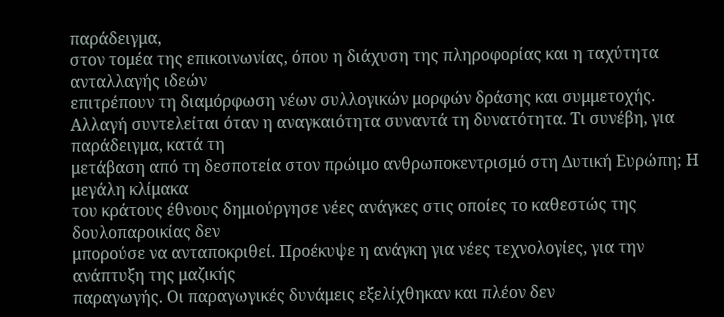παράδειγμα,
στον τομέα της επικοινωνίας, όπου η διάχυση της πληροφορίας και η ταχύτητα ανταλλαγής ιδεών
επιτρέπουν τη διαμόρφωση νέων συλλογικών μορφών δράσης και συμμετοχής.
Αλλαγή συντελείται όταν η αναγκαιότητα συναντά τη δυνατότητα. Τι συνέβη, για παράδειγμα, κατά τη
μετάβαση από τη δεσποτεία στον πρώιμο ανθρωποκεντρισμό στη Δυτική Ευρώπη; Η μεγάλη κλίμακα
του κράτους έθνους δημιούργησε νέες ανάγκες στις οποίες το καθεστώς της δουλοπαροικίας δεν
μπορούσε να ανταποκριθεί. Προέκυψε η ανάγκη για νέες τεχνολογίες, για την ανάπτυξη της μαζικής
παραγωγής. Οι παραγωγικές δυνάμεις εξελίχθηκαν και πλέον δεν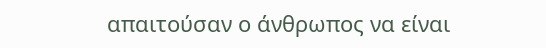απαιτούσαν ο άνθρωπος να είναι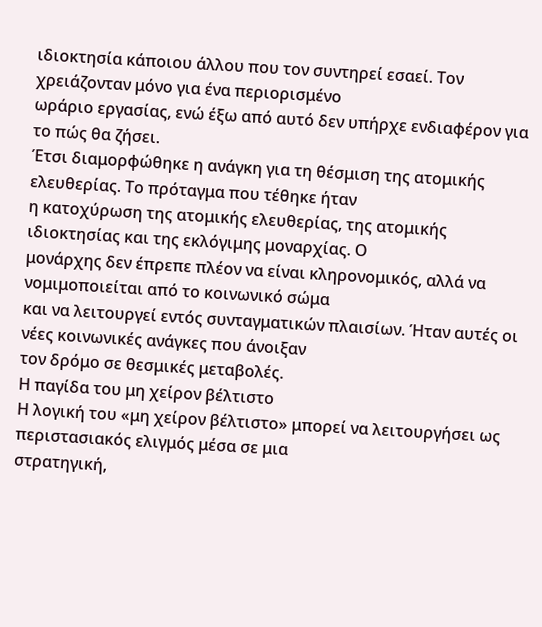ιδιοκτησία κάποιου άλλου που τον συντηρεί εσαεί. Τον χρειάζονταν μόνο για ένα περιορισμένο
ωράριο εργασίας, ενώ έξω από αυτό δεν υπήρχε ενδιαφέρον για το πώς θα ζήσει.
Έτσι διαμορφώθηκε η ανάγκη για τη θέσμιση της ατομικής ελευθερίας. Το πρόταγμα που τέθηκε ήταν
η κατοχύρωση της ατομικής ελευθερίας, της ατομικής ιδιοκτησίας και της εκλόγιμης μοναρχίας. Ο
μονάρχης δεν έπρεπε πλέον να είναι κληρονομικός, αλλά να νομιμοποιείται από το κοινωνικό σώμα
και να λειτουργεί εντός συνταγματικών πλαισίων. Ήταν αυτές οι νέες κοινωνικές ανάγκες που άνοιξαν
τον δρόμο σε θεσμικές μεταβολές.
Η παγίδα του μη χείρον βέλτιστο
Η λογική του «μη χείρον βέλτιστο» μπορεί να λειτουργήσει ως περιστασιακός ελιγμός μέσα σε μια
στρατηγική,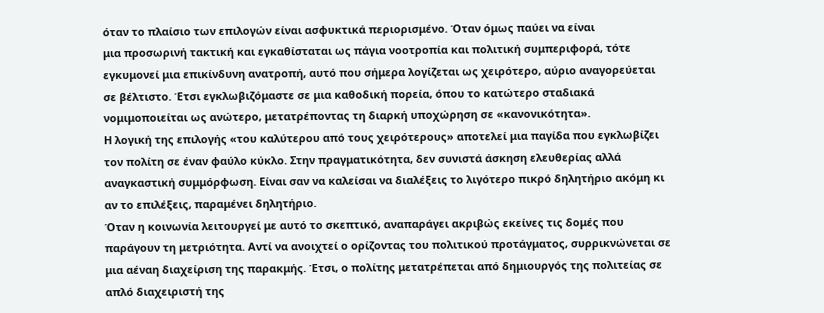όταν το πλαίσιο των επιλογών είναι ασφυκτικά περιορισμένο. Όταν όμως παύει να είναι
μια προσωρινή τακτική και εγκαθίσταται ως πάγια νοοτροπία και πολιτική συμπεριφορά, τότε
εγκυμονεί μια επικίνδυνη ανατροπή, αυτό που σήμερα λογίζεται ως χειρότερο, αύριο αναγορεύεται
σε βέλτιστο. Έτσι εγκλωβιζόμαστε σε μια καθοδική πορεία, όπου το κατώτερο σταδιακά
νομιμοποιείται ως ανώτερο, μετατρέποντας τη διαρκή υποχώρηση σε «κανονικότητα».
Η λογική της επιλογής «του καλύτερου από τους χειρότερους» αποτελεί μια παγίδα που εγκλωβίζει
τον πολίτη σε έναν φαύλο κύκλο. Στην πραγματικότητα, δεν συνιστά άσκηση ελευθερίας αλλά
αναγκαστική συμμόρφωση. Είναι σαν να καλείσαι να διαλέξεις το λιγότερο πικρό δηλητήριο ακόμη κι
αν το επιλέξεις, παραμένει δηλητήριο.
Όταν η κοινωνία λειτουργεί με αυτό το σκεπτικό, αναπαράγει ακριβώς εκείνες τις δομές που
παράγουν τη μετριότητα. Αντί να ανοιχτεί ο ορίζοντας του πολιτικού προτάγματος, συρρικνώνεται σε
μια αέναη διαχείριση της παρακμής. Έτσι, ο πολίτης μετατρέπεται από δημιουργός της πολιτείας σε
απλό διαχειριστή της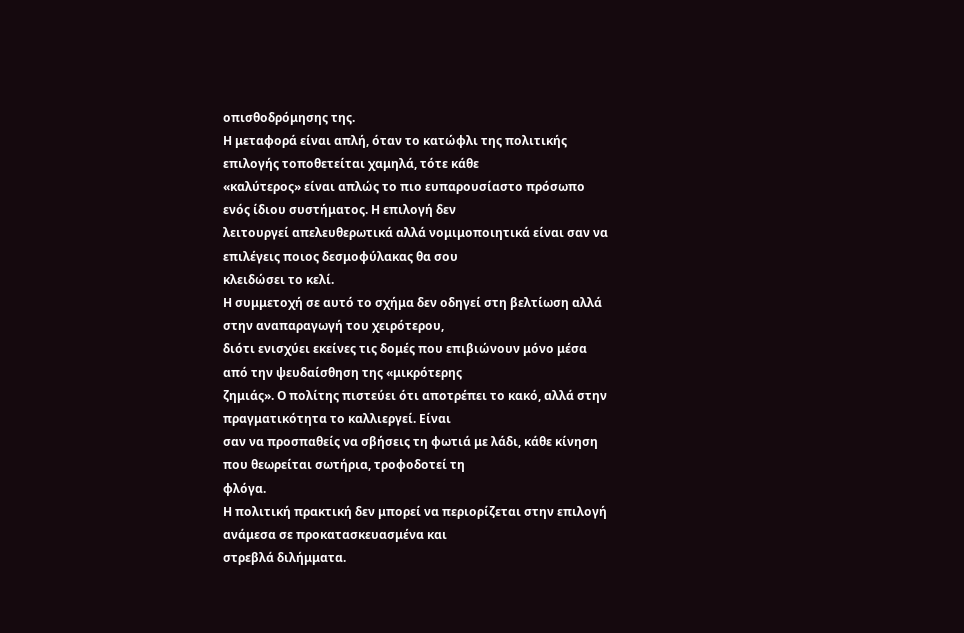οπισθοδρόμησης της.
Η μεταφορά είναι απλή, όταν το κατώφλι της πολιτικής επιλογής τοποθετείται χαμηλά, τότε κάθε
«καλύτερος» είναι απλώς το πιο ευπαρουσίαστο πρόσωπο ενός ίδιου συστήματος. Η επιλογή δεν
λειτουργεί απελευθερωτικά αλλά νομιμοποιητικά είναι σαν να επιλέγεις ποιος δεσμοφύλακας θα σου
κλειδώσει το κελί.
Η συμμετοχή σε αυτό το σχήμα δεν οδηγεί στη βελτίωση αλλά στην αναπαραγωγή του χειρότερου,
διότι ενισχύει εκείνες τις δομές που επιβιώνουν μόνο μέσα από την ψευδαίσθηση της «μικρότερης
ζημιάς». Ο πολίτης πιστεύει ότι αποτρέπει το κακό, αλλά στην πραγματικότητα το καλλιεργεί. Είναι
σαν να προσπαθείς να σβήσεις τη φωτιά με λάδι, κάθε κίνηση που θεωρείται σωτήρια, τροφοδοτεί τη
φλόγα.
Η πολιτική πρακτική δεν μπορεί να περιορίζεται στην επιλογή ανάμεσα σε προκατασκευασμένα και
στρεβλά διλήμματα.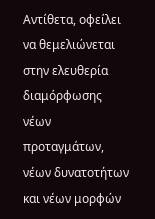Αντίθετα, οφείλει να θεμελιώνεται στην ελευθερία διαμόρφωσης νέων
προταγμάτων, νέων δυνατοτήτων και νέων μορφών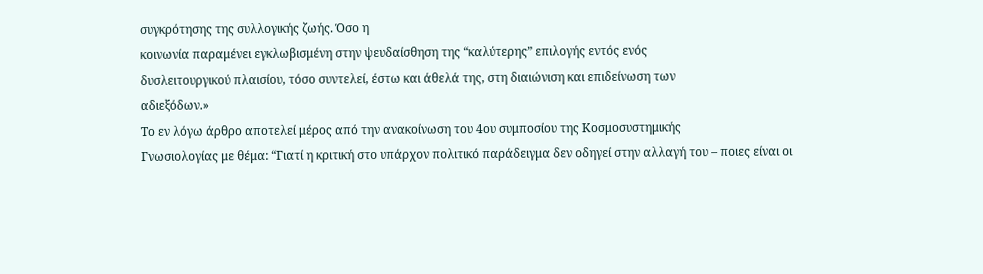συγκρότησης της συλλογικής ζωής. Όσο η
κοινωνία παραμένει εγκλωβισμένη στην ψευδαίσθηση της “καλύτερης” επιλογής εντός ενός
δυσλειτουργικού πλαισίου, τόσο συντελεί, έστω και άθελά της, στη διαιώνιση και επιδείνωση των
αδιεξόδων.»
Το εν λόγω άρθρο αποτελεί μέρος από την ανακοίνωση του 4ου συμποσίου της Κοσμοσυστημικής
Γνωσιολογίας με θέμα: “Γιατί η κριτική στο υπάρχον πολιτικό παράδειγμα δεν οδηγεί στην αλλαγή του – ποιες είναι οι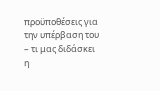προϋποθέσεις για την υπέρβαση του – τι μας διδάσκει η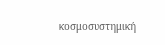κοσμοσυστημική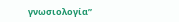γνωσιολογία”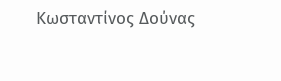Κωσταντίνος Δούνας